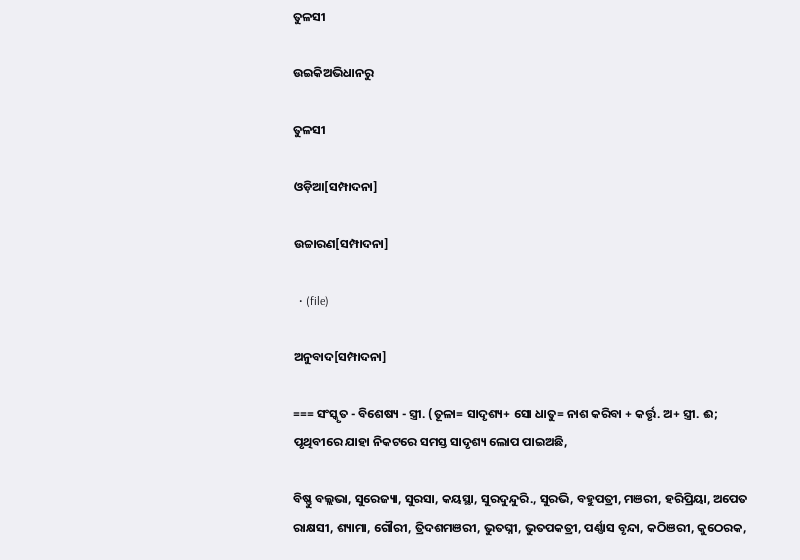ତୁଳସୀ

ଉଇକିଅଭିଧାନ‌ରୁ

ତୁଳସୀ

ଓଡ଼ିଆ[ସମ୍ପାଦନା]

ଉଚ୍ଚାରଣ[ସମ୍ପାଦନା]

  • (file)

ଅନୁବାଦ[ସମ୍ପାଦନା]

=== ସଂସ୍କୃତ - ବିଶେଷ୍ୟ - ସ୍ତ୍ରୀ. (ତୂଳା= ସାଦୃଶ୍ୟ+ ସୋ ଧାତୁ= ନାଶ କରିବା + କର୍ତ୍ତୃ. ଅ+ ସ୍ତ୍ରୀ. ଈ; ପୃଥିବୀରେ ଯାହା ନିକଟରେ ସମସ୍ତ ସାଦୃଶ୍ୟ ଲୋପ ପାଇଅଛି,

ବିଷ୍ଣୁ ବଲ୍ଲଭା, ସୁରେଜ୍ୟା, ସୁରସା, କୟସ୍ଥା, ସୁରଦୁନ୍ଦୁରି., ସୁରଭି, ବହୁପତ୍ରୀ, ମଞରୀ, ହରିପ୍ରିୟା, ଅପେତ ରାକ୍ଷସୀ, ଶ୍ୟାମା, ଗୌରୀ, ତ୍ରିଦଶମଞରୀ, ଭୁତଘ୍ନୀ, ଭୁତପକତ୍ରୀ, ପର୍ଣ୍ଣାସ ବୃନ୍ଦା, କଠିଞରୀ, କୁଠେରକ,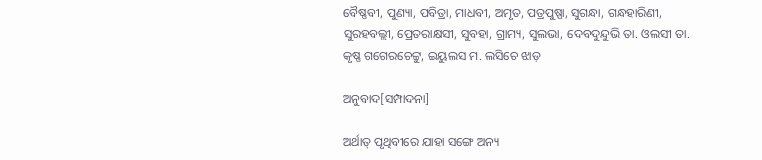ବୈଷ୍ଣବୀ, ପୁଣ୍ୟା, ପବିତ୍ରା, ମାଧବୀ, ଅମୃତ, ପତ୍ରପୁଷ୍ପା, ସୁଗନ୍ଧା, ଗନ୍ଧହାରିଣୀ, ସୁରହବଲ୍ଲୀ, ପ୍ରେତରାକ୍ଷସୀ, ସୁବହା, ଗ୍ରାମ୍ୟ, ସୁଲଭା, ଦେବଦୁନ୍ଦୁଭି ତା. ଓଲସୀ ତା. କୃଷ୍ଣ ଗଗେରଚେଟ୍ଟୁ, ଇୟୁଲସ ମ. ଲସିଚେ ଝାଡ଼

ଅନୁବାଦ[ସମ୍ପାଦନା]

ଅର୍ଥାତ୍ ପୃଥିବୀରେ ଯାହା ସଙ୍ଗେ ଅନ୍ୟ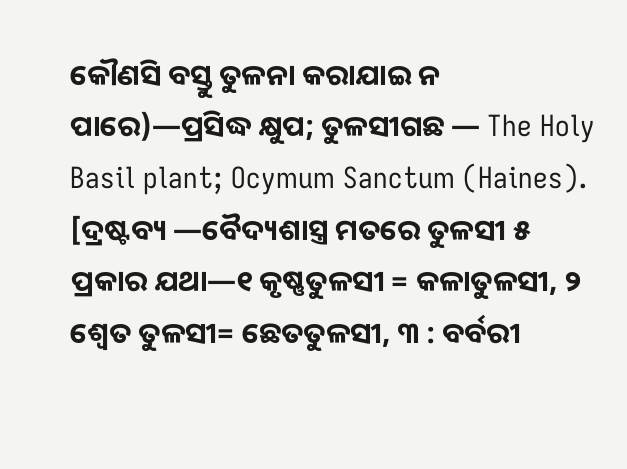କୌଣସି ବସ୍ତୁ ତୁଳନା କରାଯାଇ ନ ପାରେ)—ପ୍ରସିଦ୍ଧ କ୍ଷୁପ; ତୁଳସୀଗଛ — The Holy Basil plant; Ocymum Sanctum (Haines). [ଦ୍ରଷ୍ଟବ୍ୟ —ବୈଦ୍ୟଶାସ୍ତ୍ର ମତରେ ତୁଳସୀ ୫ ପ୍ରକାର ଯଥା—୧ କୃଷ୍ଣତୁଳସୀ = କଳାତୁଳସୀ, ୨ ଶ୍ୱେତ ତୁଳସୀ= ଛେତତୁଳସୀ, ୩ : ବର୍ବରୀ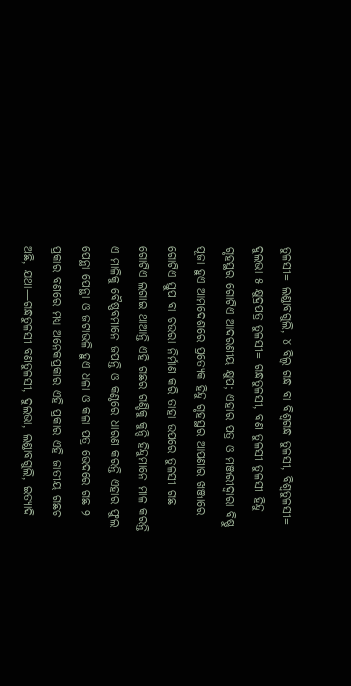ତୁଳସୀ= ଲଣ୍ଡାବଗୁଲି, ୪ ବିଲ୍ୱ ଗନ୍ଧ ବା ବିଶ୍ୱଗନ୍ଧ ତୁଳସୀ, ବିଶ୍ୱତୁଳସୀ= ଦୁଲଭା ୫ କ୍ଷୁଦ୍ରପତ୍ର ତୁଳସୀ= ଗନ୍ଧତୁଳସୀ, ବଣ ତୁଳସୀ ତୁଳସୀ ହିନ୍ଦୁ ଗୃହସ୍ଥର ଗୋଟିଏ ଆଦରଣୀୟ କ୍ଷୁପ; ଏହାର ପତ୍ର ଓ ମଞ୍ଜରୀଦ୍ୱାରା ବିଷ୍ଣୁ ପୂଜା ହୁଏ ଆମଦେଶରେ ପ୍ରତ୍ୟେକ ହିନ୍ଦୁ ଗୃହସ୍ଥର ଆପଣାର ଖଞ୍ଜାରେ ଗୋଟିଏ ସ୍ତୁପ ବା ଚଉରା ନିର୍ମାଣ କରି ତାହା ଉପରେ ତୁଳସୀ ଗଛ ଗୋଟିଏ ଲଗାଇ ଥାଆନ୍ତି ଏହି ଗଛର ଗଣ୍ଡିକୁ କୁନ୍ଦି ହିନ୍ଦୁମାନେ ମାଳ କରନ୍ତି ଏ ମାଳିକୁ ବୈଷ୍ଣବମାନେ ଜପନ୍ତି ଓ କଣ୍ଠରେ ଧାରଣ କରନ୍ତି ଏହାର ଫୁଲ ପେନ୍ଥା ପେନ୍ଥା ଓ ଜଟାଭଳି ହୁଏ ଧଳା ଓ କଳା ପତ୍ର ଭେଦରେ ଗଛ ୨ ପ୍ରକାର ବଣରେ ମଧ୍ୟ ଅନେକପ୍ରକାର ଏହି ପ୍ରକାର ଏହି ଜାତୀୟ ଗଛଚ ଅଛି, ଯଥା—ଗନ୍ଧତୁଳସୀ ବଣତୁଳସୀ, ଦୁଲଭା, ଲଣ୍ଡାବଗୁଲି, ଇତ୍ୟାଦି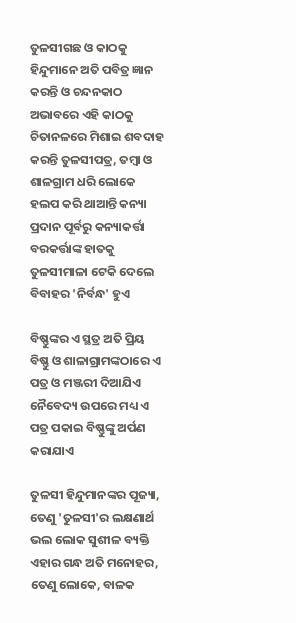ତୁଳସୀଗଛ ଓ କାଠକୁ ହିନ୍ଦୁମାନେ ଅତି ପବିତ୍ର ଜ୍ଞାନ କରନ୍ତି ଓ ଚନ୍ଦନକାଠ ଅଭାବରେ ଏହି କାଠକୁ ଚିତାନଳରେ ମିଶାଇ ଶବଦାହ କରନ୍ତି ତୁଳସୀପତ୍ର, ତମ୍ୱା ଓ ଶାଳଗ୍ରାମ ଧରି ଲୋକେ ହଲପ କରି ଥାଆନ୍ତି କନ୍ୟା ପ୍ରଦାନ ପୂର୍ବରୁ କନ୍ୟାକର୍ତ୍ତା ବରକର୍ତ୍ତାଙ୍କ ହାତକୁ ତୁଳସୀମାଳା ଟେକି ଦେଲେ ବିବାହର 'ନିର୍ବନ୍ଧ' ହୁଏ

ବିଷ୍ଣୁଙ୍କର ଏ ସ୍ଥତ୍ର ଅତି ପ୍ରିୟ ବିଷ୍ଣୁ ଓ ଶାଳାଗ୍ରାମଙ୍କଠାରେ ଏ ପତ୍ର ଓ ମଞ୍ଜରୀ ଦିଆଯିଏ ନୈବେଦ୍ୟ ଉପରେ ମଧ୍ୟ ଏ ପତ୍ର ପକାଇ ବିଷ୍ଣୁଙ୍କୁ ଅର୍ପଣ କରାଯାଏ

ତୁଳସୀ ହିନ୍ଦୁମାନଙ୍କର ପୂଜ୍ୟା, ତେଣୁ 'ତୁଳସୀ'ର ଲକ୍ଷଣାର୍ଥ ଭଲ ଲୋକ ସୁଶୀଳ ବ୍ୟକ୍ତି ଏହାର ଗନ୍ଧ ଅତି ମନୋହର, ତେଣୁ ଲୋକେ, ବାଳକ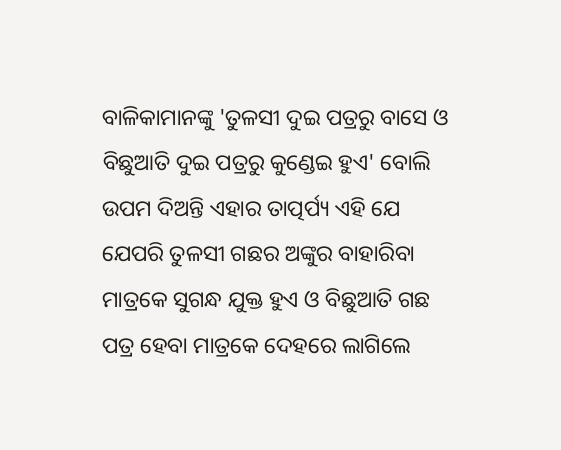ବାଳିକାମାନଙ୍କୁ 'ତୁଳସୀ ଦୁଇ ପତ୍ରରୁ ବାସେ ଓ ବିଛୁଆତି ଦୁଇ ପତ୍ରରୁ କୁଣ୍ଡେଇ ହୁଏ' ବୋଲି ଉପମ ଦିଅନ୍ତି ଏହାର ତାତ୍ପର୍ପ୍ୟ ଏହି ଯେ ଯେପରି ତୁଳସୀ ଗଛର ଅଙ୍କୁର ବାହାରିବା ମାତ୍ରକେ ସୁଗନ୍ଧ ଯୁକ୍ତ ହୁଏ ଓ ବିଛୁଆତି ଗଛ ପତ୍ର ହେବା ମାତ୍ରକେ ଦେହରେ ଲାଗିଲେ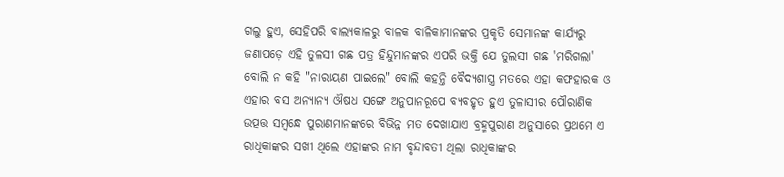ଗଲୁ ହୁଏ, ସେହିପରି ବାଲ୍ୟକାଳରୁ ବାଳକ ବାଳିକାମାନଙ୍କର ପ୍ରକୃତି ସେମାନଙ୍କ କାର୍ଯ୍ୟରୁ ଜଣାପଡ଼େ ଏହି ତୁଳସୀ ଗଛ ପତ୍ର ହିନ୍ଦୁମାନଙ୍କର ଏପରି ଭକ୍ତି ଯେ ତୁଲସୀ ଗଛ 'ମରିଗଲା' ବୋଲି ନ କହି "ନାରାୟଣ ପାଇଲେ" ବୋଲି କହନ୍ତି ବୈଦ୍ୟଶାସ୍ତ୍ର ମତରେ ଏହା କଫହାରକ ଓ ଏହାର ବସ ଅନ୍ୟାନ୍ୟ ଔଷଧ ସଙ୍ଗେ ଅନୁପାନରୂପେ ବ୍ୟବହୃତ ହୁଏ ତୁଳାସୀର ପୌରାଣିକ ଉତ୍ପତ୍ତ ସମ୍ୱନ୍ଧେ ପୁରାଣମାନଙ୍କରେ ବିଭିନ୍ନ ମତ ଦେଖାଯାଏ ବ୍ରହ୍ମପୁରାଣ ଅନୁସାରେ ପ୍ରଥମେ ଏ ରାଧିକାଙ୍କର ସଖୀ ଥିଲେ ଏହାଙ୍କର ନାମ ବୃନ୍ଦାବତୀ ଥିଲା ରାଧିକାଙ୍କର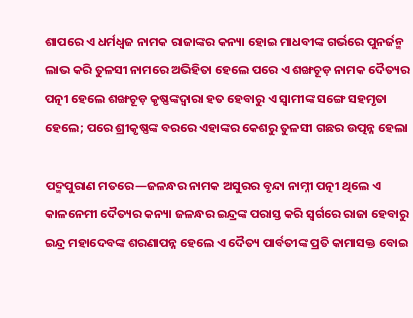ଶାପରେ ଏ ଧର୍ମଧ୍ୱଜ ନାମକ ରାଜାଙ୍କର କନ୍ୟା ହୋଇ ମାଧବୀଙ୍କ ଗର୍ଭରେ ପୁନର୍ଜନ୍ମ ଲାଭ କରି ତୁଳସୀ ନାମରେ ଅଭିହିତା ହେଲେ ପରେ ଏ ଶଙ୍ଖଚୂଡ଼ ନାମକ ଦୈତ୍ୟର ପତ୍ନୀ ହେଲେ ଶଙ୍ଖଚୂଡ଼ କୃଷ୍ଣଙ୍କଦ୍ୱାରା ହତ ହେବାରୁ ଏ ସ୍ୱାମୀଙ୍କ ସଙ୍ଗେ ସହମୃତା ହେଲେ; ପରେ ଶ୍ରୀକୃଷ୍ଣଙ୍କ ବରରେ ଏହାଙ୍କର କେଶରୁ ତୁଳସୀ ଗଛର ଉତ୍ପନ୍ନ ହେଲା

ପଦ୍ମପୁରାଣ ମତରେ—ଜଳନ୍ଧର ନାମକ ଅସୁରର ବୃନ୍ଦା ନାମ୍ନୀ ପତ୍ନୀ ଥିଲେ ଏ କାଳନେମୀ ଦୈତ୍ୟର କନ୍ୟା ଜଳନ୍ଧର ଇନ୍ଦ୍ରଙ୍କ ପରାସ୍ତ କରି ସ୍ୱର୍ଗରେ ରାଜା ହେବାରୁ ଇନ୍ଦ୍ର ମହାଦେବଙ୍କ ଶରଣାପନ୍ନ ହେଲେ ଏ ଦୈତ୍ୟ ପାର୍ବତୀଙ୍କ ପ୍ରତି କାମାସକ୍ତ ବୋଇ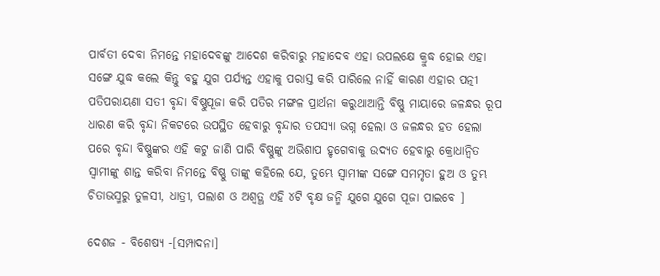ପାର୍ବତୀ ଦେବା ନିମନ୍ତେ ମହାଦେବଙ୍କୁ ଆଦେଶ କରିବାରୁ ମହାଦେବ ଏହା ଉପଲକ୍ଷେ କ୍ରୁଦ୍ଧ ହୋଇ ଏହା ସଙ୍ଗେ ଯୁଦ୍ଧ କଲେ କିନ୍ତୁ ବହୁ ଯୁଗ ପର୍ଯ୍ୟନ୍ତ ଏହାକୁ ପରାସ୍ତ କରି ପାରିଲେ ନାହିଁ କାରଣ ଏହାର ପତ୍ନୀ ପତିପରାୟଣା ସତୀ ବୃନ୍ଦା ବିଷ୍ଣୁପୂଜା କରି ପତିର ମଙ୍ଗଳ ପ୍ରାର୍ଥନା କରୁଥାଆନ୍ତି ବିଷ୍ଣୁ ମାୟାରେ ଜଳନ୍ଧର ରୂପ ଧାରଣ କରି ବୃନ୍ଦା ନିକଟରେ ଉପସ୍ଥିତ ହେବାରୁ ବୃନ୍ଦାର ତପସ୍ୟା ଭଗ୍ନ ହେଲା ଓ ଜଳନ୍ଧର ହତ ହେଲା ପରେ ବୃନ୍ଦା ବିଷ୍ଣୁଙ୍କର ଏହି କଟୁ ଜାଣି ପାରି ବିଷ୍ଣୁଙ୍କୁ ଅଭିଶାପ ହୃଗେବାକୁ ଉଦ୍ୟତ ହେବାରୁ କ୍ରୋଧାନ୍ୱିତ ସ୍ୱାମୀଙ୍କୁ ଶାନ୍ତ କରିବା ନିମନ୍ତେ ବିଷ୍ଣୁ ତାଙ୍କୁ କହିଲେ ଯେ, ତୁମ୍ଭେ ସ୍ୱାମୀଙ୍କ ସଙ୍ଗେ ସମମୃତା ହୁଅ ଓ ତୁମ୍ଭ ଚିତାଭସ୍ମରୁ ତୁଳସୀ, ଧାତ୍ରୀ, ପଲାଶ ଓ ଅଶ୍ୱତ୍ଥ ଏହି ୪ଟି ବୃକ୍ଷ ଜନ୍ମି ଯୁଗେ ଯୁଗେ ପୂଜା ପାଇବେ ]

ଦେଶଜ - ବିଶେଷ୍ୟ -[ସମ୍ପାଦନା]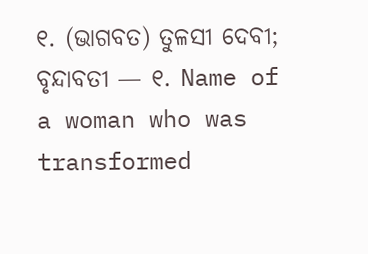୧. (ଭାଗବତ) ତୁଳସୀ ଦେବୀ; ବୃନ୍ଦାବତୀ — ୧. Name of a woman who was transformed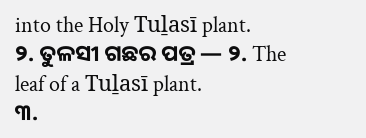into the Holy Tuḻasī plant.
୨. ତୁଳସୀ ଗଛର ପତ୍ର — ୨. The leaf of a Tuḻasī plant.
୩.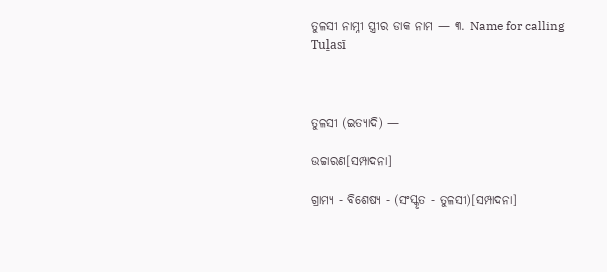ତୁଳସୀ ନାମ୍ନୀ ସ୍ତ୍ରୀର ଡାକ ନାମ — ୩. Name for calling Tuḻasī



ତୁଳସୀ (ଇତ୍ୟାଦି) —

ଉଚ୍ଚାରଣ[ସମ୍ପାଦନା]

ଗ୍ରାମ୍ୟ - ବିଶେଷ୍ୟ - (ସଂସ୍କୃତ - ତୁଳସୀ)[ସମ୍ପାଦନା]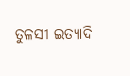ତୁଳସୀ ଇତ୍ୟାଦି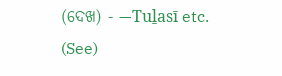(ଦେଖ) - —Tuḻasī etc. (See)